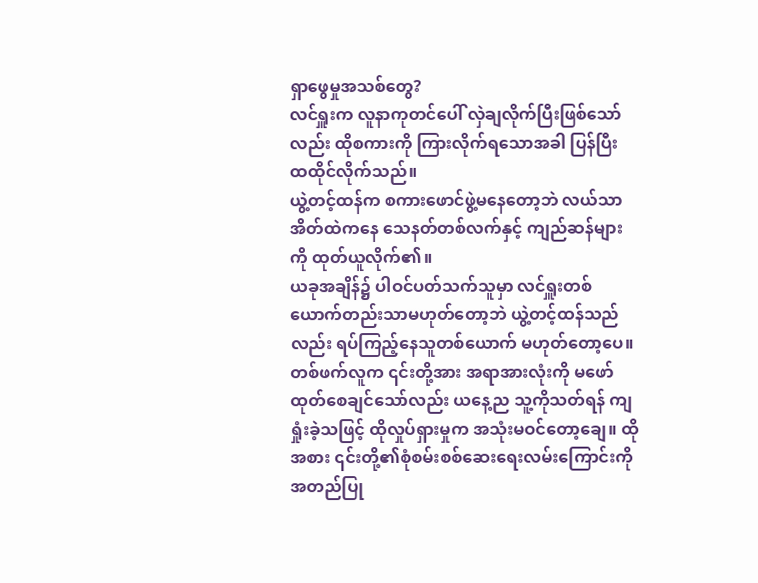ရှာဖွေမှုအသစ်တွေ?
လင်ရှူးက လူနာကုတင်ပေါ် လှဲချလိုက်ပြီးဖြစ်သော်လည်း ထိုစကားကို ကြားလိုက်ရသောအခါ ပြန်ပြီး ထထိုင်လိုက်သည်။
ယွဲ့တင့်ထန်က စကားဖောင်ဖွဲ့မနေတော့ဘဲ လယ်သာအိတ်ထဲကနေ သေနတ်တစ်လက်နှင့် ကျည်ဆန်များကို ထုတ်ယူလိုက်၏။
ယခုအချိန်၌ ပါဝင်ပတ်သက်သူမှာ လင်ရှူးတစ်ယောက်တည်းသာမဟုတ်တော့ဘဲ ယွဲ့တင့်ထန်သည်လည်း ရပ်ကြည့်နေသူတစ်ယောက် မဟုတ်တော့ပေ။
တစ်ဖက်လူက ၎င်းတို့အား အရာအားလုံးကို မဖော်ထုတ်စေချင်သော်လည်း ယနေ့ည သူ့ကိုသတ်ရန် ကျရှုံးခဲ့သဖြင့် ထိုလှုပ်ရှားမှုက အသုံးမဝင်တော့ချေ။ ထိုအစား ၎င်းတို့၏စုံစမ်းစစ်ဆေးရေးလမ်းကြောင်းကို အတည်ပြု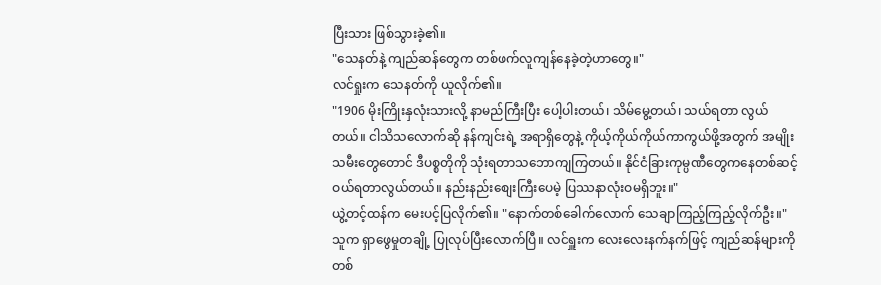ပြီးသား ဖြစ်သွားခဲ့၏။
"သေနတ်နဲ့ ကျည်ဆန်တွေက တစ်ဖက်လူကျန်နေခဲ့တဲ့ဟာတွေ။"
လင်ရှုးက သေနတ်ကို ယူလိုက်၏။
"1906 မိုးကြိုးနှလုံးသားလို့ နာမည်ကြီးပြီး ပေါ့ပါးတယ်၊ သိမ်မွေ့တယ်၊ သယ်ရတာ လွယ်တယ်။ ငါသိသလောက်ဆို နန်ကျင်းရဲ့ အရာရှိတွေနဲ့ ကိုယ့်ကိုယ်ကိုယ်ကာကွယ်ဖို့အတွက် အမျိုးသမီးတွေတောင် ဒီပစ္စတိုကို သုံးရတာသဘောကျကြတယ်။ နိုင်ငံခြားကုမ္ပဏီတွေကနေတစ်ဆင့် ဝယ်ရတာလွယ်တယ်။ နည်းနည်းစျေးကြီးပေမဲ့ ပြဿနာလုံးဝမရှိဘူး။"
ယွဲ့တင့်ထန်က မေးပင့်ပြလိုက်၏။ "နောက်တစ်ခေါက်လောက် သေချာကြည့်ကြည့်လိုက်ဦး။"
သူက ရှာဖွေမှုတချို့ ပြုလုပ်ပြီးလောက်ပြီ။ လင်ရှူးက လေးလေးနက်နက်ဖြင့် ကျည်ဆန်များကို တစ်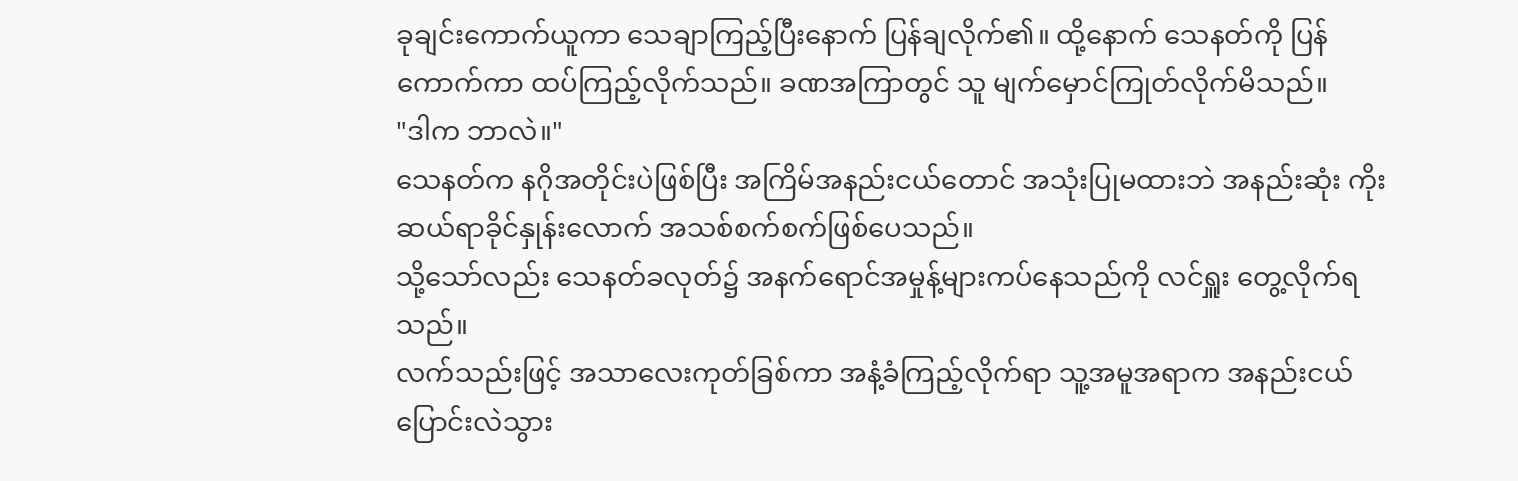ခုချင်းကောက်ယူကာ သေချာကြည့်ပြီးနောက် ပြန်ချလိုက်၏။ ထို့နောက် သေနတ်ကို ပြန်ကောက်ကာ ထပ်ကြည့်လိုက်သည်။ ခဏအကြာတွင် သူ မျက်မှောင်ကြုတ်လိုက်မိသည်။
"ဒါက ဘာလဲ။"
သေနတ်က နဂိုအတိုင်းပဲဖြစ်ပြီး အကြိမ်အနည်းငယ်တောင် အသုံးပြုမထားဘဲ အနည်းဆုံး ကိုးဆယ်ရာခိုင်နှုန်းလောက် အသစ်စက်စက်ဖြစ်ပေသည်။
သို့သော်လည်း သေနတ်ခလုတ်၌ အနက်ရောင်အမှုန့်များကပ်နေသည်ကို လင်ရှူး တွေ့လိုက်ရသည်။
လက်သည်းဖြင့် အသာလေးကုတ်ခြစ်ကာ အနံ့ခံကြည့်လိုက်ရာ သူ့အမူအရာက အနည်းငယ်ပြောင်းလဲသွား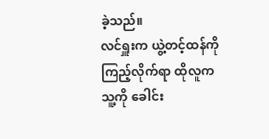ခဲ့သည်။
လင်ရှူးက ယွဲ့တင့်ထန်ကိုကြည့်လိုက်ရာ ထိုလူက သူ့ကို ခေါင်း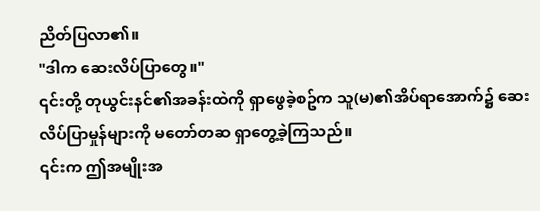ညိတ်ပြလာ၏။
"ဒါက ဆေးလိပ်ပြာတွေ။"
၎င်းတို့ တုယွင်းနင်၏အခန်းထဲကို ရှာဖွေခဲ့စဥ်က သူ(မ)၏အိပ်ရာအောက်၌ ဆေးလိပ်ပြာမှုန်များကို မတော်တဆ ရှာတွေ့ခဲ့ကြသည်။
၎င်းက ဤအမျိုးအ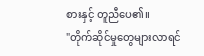စားနှင့် တူညီပေ၏။
"တိုက်ဆိုင်မှုတွေများလာရင်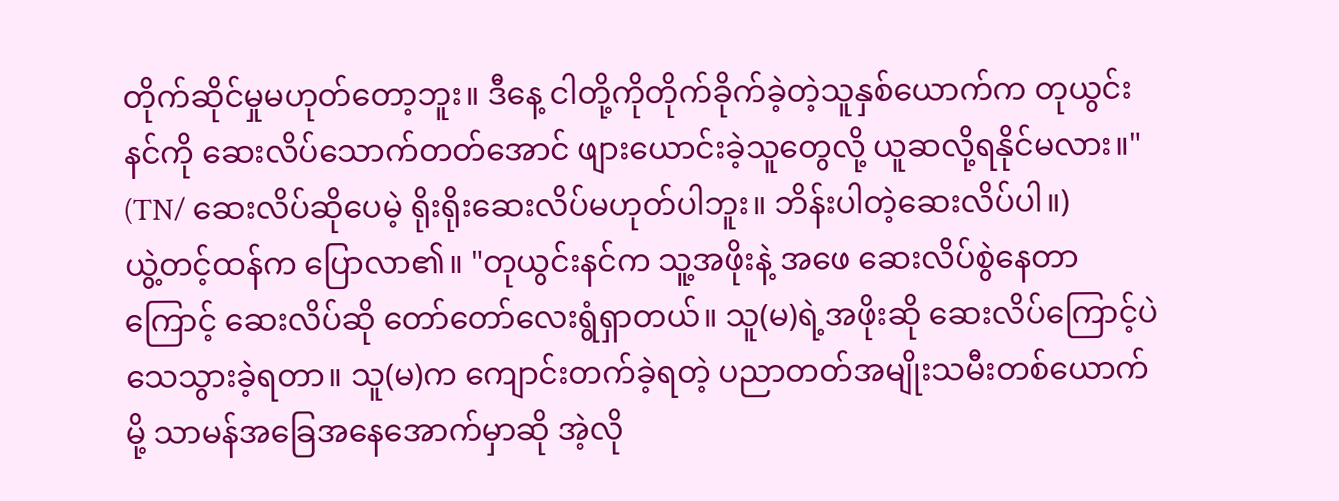တိုက်ဆိုင်မှုမဟုတ်တော့ဘူး။ ဒီနေ့ ငါတို့ကိုတိုက်ခိုက်ခဲ့တဲ့သူနှစ်ယောက်က တုယွင်းနင်ကို ဆေးလိပ်သောက်တတ်အောင် ဖျားယောင်းခဲ့သူတွေလို့ ယူဆလို့ရနိုင်မလား။"
(TN/ ဆေးလိပ်ဆိုပေမဲ့ ရိုးရိုးဆေးလိပ်မဟုတ်ပါဘူး။ ဘိန်းပါတဲ့ဆေးလိပ်ပါ။)
ယွဲ့တင့်ထန်က ပြောလာ၏။ "တုယွင်းနင်က သူ့အဖိုးနဲ့ အဖေ ဆေးလိပ်စွဲနေတာကြောင့် ဆေးလိပ်ဆို တော်တော်လေးရွံရှာတယ်။ သူ(မ)ရဲ့အဖိုးဆို ဆေးလိပ်ကြောင့်ပဲ သေသွားခဲ့ရတာ။ သူ(မ)က ကျောင်းတက်ခဲ့ရတဲ့ ပညာတတ်အမျိုးသမီးတစ်ယောက်မို့ သာမန်အခြေအနေအောက်မှာဆို အဲ့လို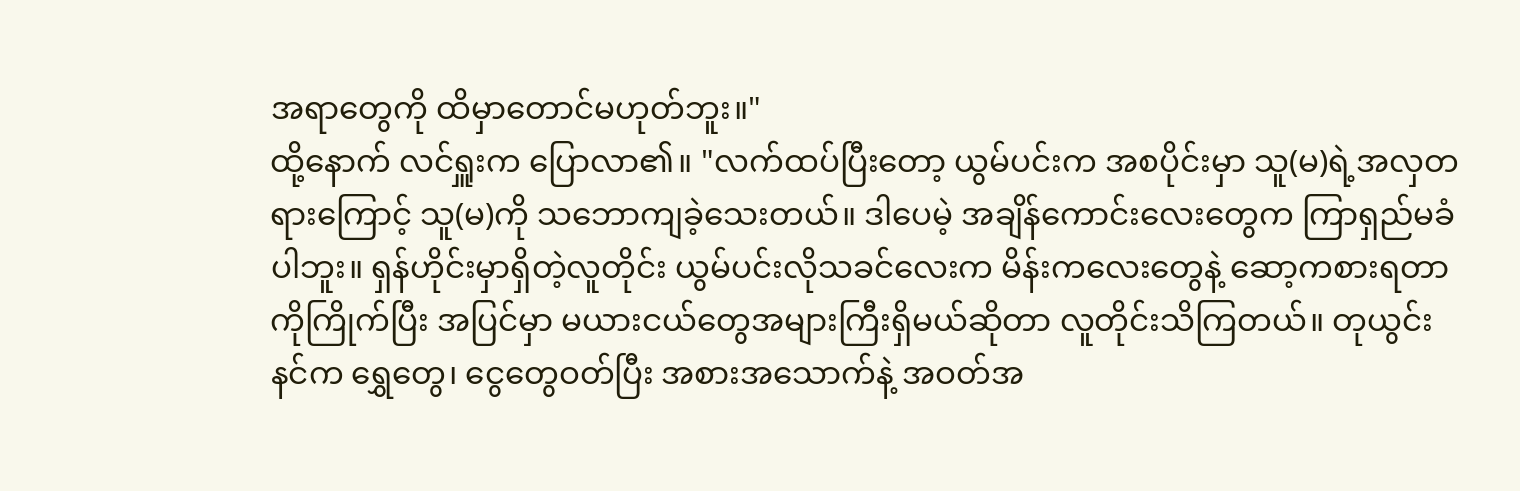အရာတွေကို ထိမှာတောင်မဟုတ်ဘူး။"
ထို့နောက် လင်ရှူးက ပြောလာ၏။ "လက်ထပ်ပြီးတော့ ယွမ်ပင်းက အစပိုင်းမှာ သူ(မ)ရဲ့အလှတရားကြောင့် သူ(မ)ကို သဘောကျခဲ့သေးတယ်။ ဒါပေမဲ့ အချိန်ကောင်းလေးတွေက ကြာရှည်မခံပါဘူး။ ရှန်ဟိုင်းမှာရှိတဲ့လူတိုင်း ယွမ်ပင်းလိုသခင်လေးက မိန်းကလေးတွေနဲ့ ဆော့ကစားရတာကိုကြိုက်ပြီး အပြင်မှာ မယားငယ်တွေအများကြီးရှိမယ်ဆိုတာ လူတိုင်းသိကြတယ်။ တုယွင်းနင်က ရွှေတွေ၊ ငွေတွေဝတ်ပြီး အစားအသောက်နဲ့ အဝတ်အ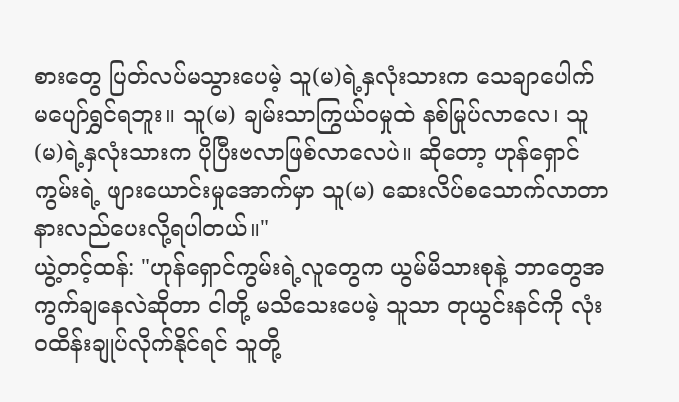စားတွေ ပြတ်လပ်မသွားပေမဲ့ သူ(မ)ရဲ့နှလုံးသားက သေချာပေါက် မပျော်ရွှင်ရဘူး။ သူ(မ) ချမ်းသာကြွယ်ဝမှုထဲ နစ်မြုပ်လာလေ၊ သူ(မ)ရဲ့နှလုံးသားက ပိုပြီးဗလာဖြစ်လာလေပဲ။ ဆိုတော့ ဟုန်ရှောင်ကွမ်းရဲ့ ဖျားယောင်းမှုအောက်မှာ သူ(မ) ဆေးလိပ်စသောက်လာတာ နားလည်ပေးလို့ရပါတယ်။"
ယွဲ့တင့်ထန်: "ဟုန်ရှောင်ကွမ်းရဲ့လူတွေက ယွမ်မိသားစုနဲ့ ဘာတွေအကွက်ချနေလဲဆိုတာ ငါတို့ မသိသေးပေမဲ့ သူသာ တုယွင်းနင်ကို လုံးဝထိန်းချုပ်လိုက်နိုင်ရင် သူတို့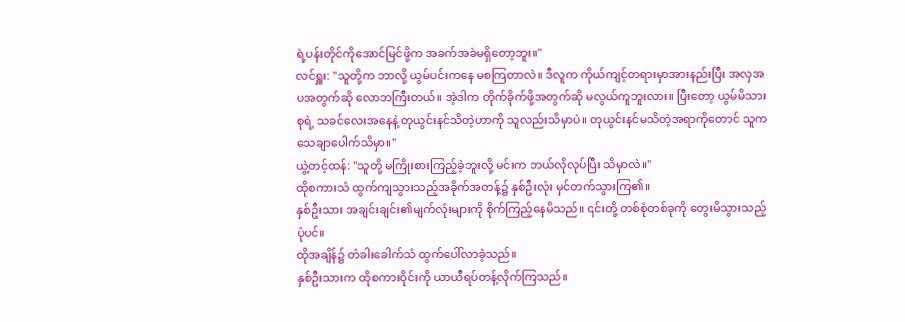ရဲ့ပန်းတိုင်ကိုအောင်မြင်ဖို့က အခက်အခဲမရှိတော့ဘူး။"
လင်ရှူး: "သူတို့က ဘာလို့ ယွမ်ပင်းကနေ မစကြတာလဲ။ ဒီလူက ကိုယ်ကျင့်တရားမှာအားနည်းပြီး အလှအပအတွက်ဆို လောဘကြီးတယ်။ အဲ့ဒါက တိုက်ခိုက်ဖို့အတွက်ဆို မလွယ်ကူဘူးလား။ ပြီးတော့ ယွမ်မိသားစုရဲ့ သခင်လေးအနေနဲ့ တုယွင်းနင်သိတဲ့ဟာကို သူလည်းသိမှာပဲ။ တုယွင်းနင်မသိတဲ့အရာကိုတောင် သူက သေချာပေါက်သိမှာ။"
ယွဲ့တင့်ထန်: "သူတို့ မကြိုးစားကြည့်ခဲ့ဘူးလို့ မင်းက ဘယ်လိုလုပ်ပြီး သိမှာလဲ။"
ထိုစကားသံ ထွက်ကျသွားသည့်အခိုက်အတန့်၌ နှစ်ဦးလုံး မှင်တက်သွားကြ၏။
နှစ်ဦးသား အချင်းချင်း၏မျက်လုံးများကို စိုက်ကြည့်နေမိသည်။ ၎င်းတို့ တစ်စုံတစ်ခုကို တွေးမိသွားသည့်ပုံပင်။
ထိုအချိန်၌ တံခါးခေါက်သံ ထွက်ပေါ်လာခဲ့သည်။
နှစ်ဦးသားက ထိုစကားဝိုင်းကို ယာယီရပ်တန့်လိုက်ကြသည်။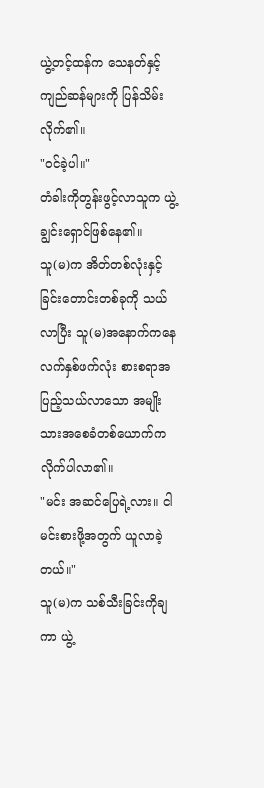ယွဲ့တင့်ထန်က သေနတ်နှင့် ကျည်ဆန်များကို ပြန်သိမ်းလိုက်၏။
"ဝင်ခဲ့ပါ။"
တံခါးကိုတွန်းဖွင့်လာသူက ယွဲ့ချွင်းရှောင်ဖြစ်နေ၏။
သူ(မ)က အိတ်တစ်လုံးနှင့် ခြင်းတောင်းတစ်ခုကို သယ်လာပြီး သူ(မ)အနောက်ကနေ လက်နှစ်ဖက်လုံး စားစရာအပြည့်သယ်လာသော အမျိုးသားအစေခံတစ်ယောက်က လိုက်ပါလာ၏။
"မင်း အဆင်ပြေရဲ့လား။ ငါ မင်းစားဖို့အတွက် ယူလာခဲ့တယ်။"
သူ(မ)က သစ်သီးခြင်းကိုချကာ ယွဲ့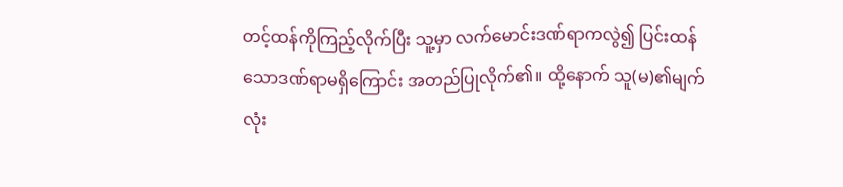တင့်ထန်ကိုကြည့်လိုက်ပြီး သူ့မှာ လက်မောင်းဒဏ်ရာကလွဲ၍ ပြင်းထန်သောဒဏ်ရာမရှိကြောင်း အတည်ပြုလိုက်၏။ ထို့နောက် သူ(မ)၏မျက်လုံး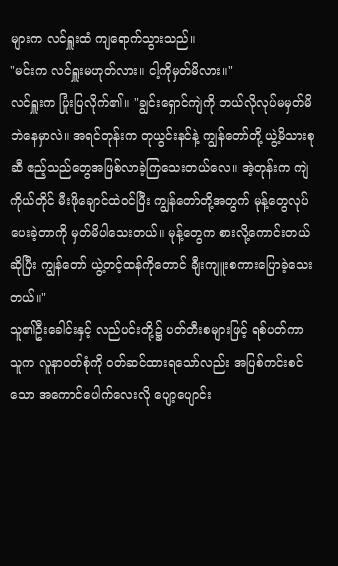များက လင်ရှူးထံ ကျရောက်သွားသည်။
"မင်းက လင်ရှူးမဟုတ်လား။ ငါ့ကိုမှတ်မိလား။"
လင်ရှူးက ပြုံးပြလိုက်၏။ "ချွင်းရှောင်ကျဲကို ဘယ်လိုလုပ်မမှတ်မိဘဲနေမှာလဲ။ အရင်တုန်းက တုယွင်းနင်နဲ့ ကျွန်တော်တို့ ယွဲ့မိသားစုဆီ ဧည့်သည်တွေအဖြစ်လာခဲ့ကြသေးတယ်လေ။ အဲ့တုန်းက ကျဲကိုယ်တိုင် မီးဖိုချောင်ထဲဝင်ပြီး ကျွန်တော်တို့အတွက် မုန့်တွေလုပ်ပေးခဲ့တာကို မှတ်မိပါသေးတယ်။ မုန့်တွေက စားလို့ကောင်းတယ်ဆိုပြီး ကျွန်တော် ယွဲ့တင့်ထန်ကိုတောင် ချီးကျူးစကားပြောခဲ့သေးတယ်။"
သူ၏ဦးခေါင်းနှင့် လည်ပင်းတို့၌ ပတ်တီးစများဖြင့် ရစ်ပတ်ကာ သူက လူနာဝတ်စုံကို ဝတ်ဆင်ထားရသော်လည်း အပြစ်ကင်းစင်သော အကောင်ပေါက်လေးလို ပျော့ပျောင်း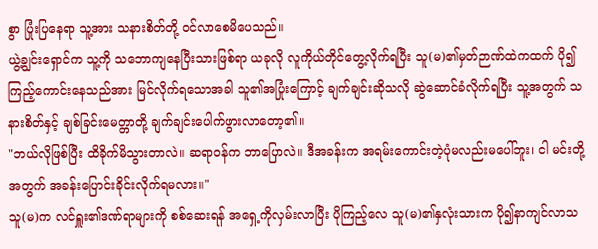စွာ ပြုံးပြနေရာ သူ့အား သနားစိတ်တို့ ဝင်လာစေမိပေသည်။
ယွဲ့ချွင်းရှောင်က သူ့ကို သဘောကျနေပြီးသားဖြစ်ရာ ယခုလို လူကိုယ်တိုင်တွေ့လိုက်ရပြီး သူ(မ)၏မှတ်ဉာဏ်ထဲကထက် ပို၍ကြည့်ကောင်းနေသည်အား မြင်လိုက်ရသောအခါ သူ၏အပြုံးကြောင့် ချက်ချင်းဆိုသလို ဆွဲဆောင်ခံလိုက်ရပြီး သူ့အတွက် သနားစိတ်နှင့် ချစ်ခြင်းမေတ္တာတို့ ချက်ချင်းပေါက်ဖွားလာတော့၏။
"ဘယ်လိုဖြစ်ပြီး ထိခိုက်မိသွားတာလဲ။ ဆရာဝန်က ဘာပြောလဲ။ ဒီအခန်းက အရမ်းကောင်းတဲ့ပုံမလည်းမပေါ်ဘူး၊ ငါ မင်းတို့အတွက် အခန်းပြောင်းခိုင်းလိုက်ရမလား။"
သူ(မ)က လင်ရှူး၏ဒဏ်ရာများကို စစ်ဆေးရန် အရှေ့ကိုလှမ်းလာပြီး ပိုကြည့်လေ သူ(မ)၏နှလုံးသားက ပို၍နာကျင်လာသ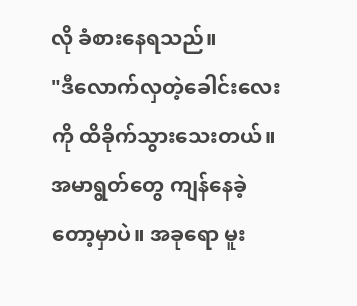လို ခံစားနေရသည်။
"ဒီလောက်လှတဲ့ခေါင်းလေးကို ထိခိုက်သွားသေးတယ်။ အမာရွတ်တွေ ကျန်နေခဲ့တော့မှာပဲ။ အခုရော မူး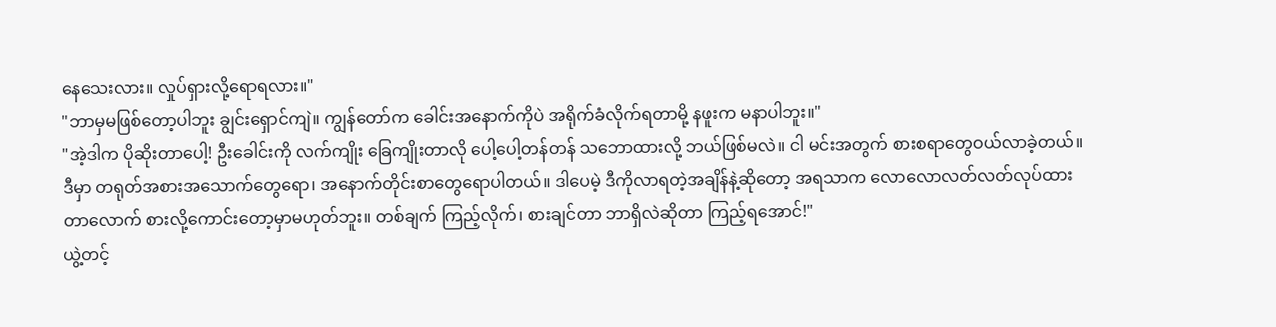နေသေးလား။ လှုပ်ရှားလို့ရောရလား။"
"ဘာမှမဖြစ်တော့ပါဘူး ချွင်းရှောင်ကျဲ။ ကျွန်တော်က ခေါင်းအနောက်ကိုပဲ အရိုက်ခံလိုက်ရတာမို့ နဖူးက မနာပါဘူး။"
"အဲ့ဒါက ပိုဆိုးတာပေါ့! ဦးခေါင်းကို လက်ကျိုး ခြေကျိုးတာလို ပေါ့ပေါ့တန်တန် သဘောထားလို့ ဘယ်ဖြစ်မလဲ။ ငါ မင်းအတွက် စားစရာတွေဝယ်လာခဲ့တယ်။ ဒီမှာ တရုတ်အစားအသောက်တွေရော၊ အနောက်တိုင်းစာတွေရောပါတယ်။ ဒါပေမဲ့ ဒီကိုလာရတဲ့အချိန်နဲ့ဆိုတော့ အရသာက လောလောလတ်လတ်လုပ်ထားတာလောက် စားလို့ကောင်းတော့မှာမဟုတ်ဘူး။ တစ်ချက် ကြည့်လိုက်၊ စားချင်တာ ဘာရှိလဲဆိုတာ ကြည့်ရအောင်!"
ယွဲ့တင့်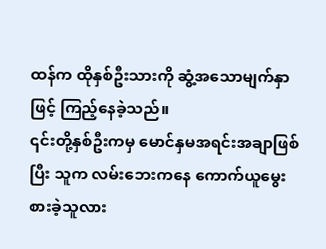ထန်က ထိုနှစ်ဦးသားကို ဆွံ့အသောမျက်နှာဖြင့် ကြည့်နေခဲ့သည်။
၎င်းတို့နှစ်ဦးကမှ မောင်နှမအရင်းအချာဖြစ်ပြီး သူက လမ်းဘေးကနေ ကောက်ယူမွေးစားခဲ့သူလား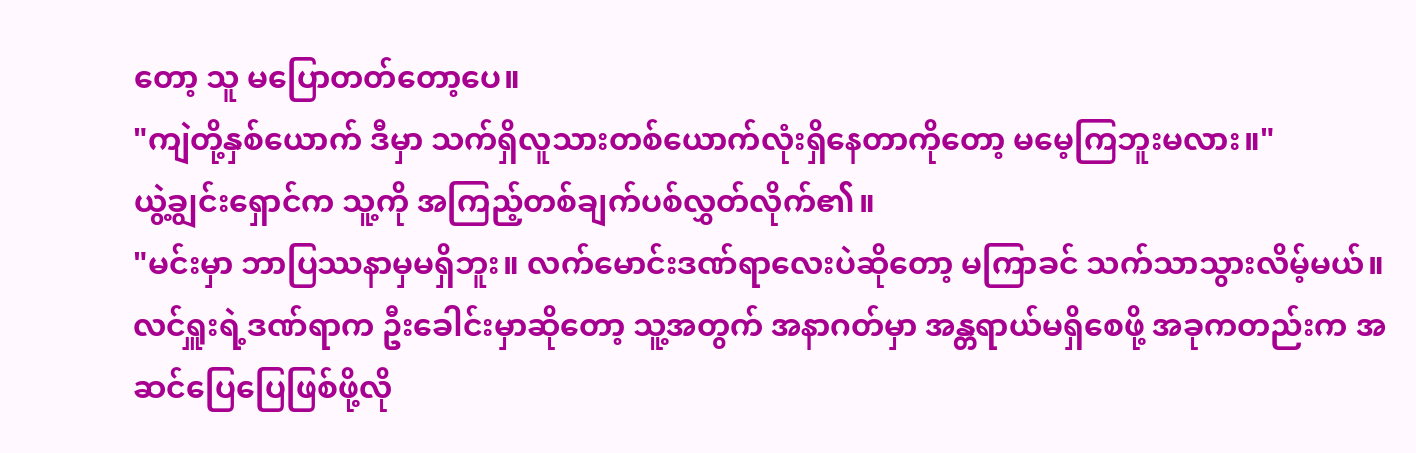တော့ သူ မပြောတတ်တော့ပေ။
"ကျဲတို့နှစ်ယောက် ဒီမှာ သက်ရှိလူသားတစ်ယောက်လုံးရှိနေတာကိုတော့ မမေ့ကြဘူးမလား။"
ယွဲ့ချွင်းရှောင်က သူ့ကို အကြည့်တစ်ချက်ပစ်လွှတ်လိုက်၏။
"မင်းမှာ ဘာပြဿနာမှမရှိဘူး။ လက်မောင်းဒဏ်ရာလေးပဲဆိုတော့ မကြာခင် သက်သာသွားလိမ့်မယ်။ လင်ရှူးရဲ့ဒဏ်ရာက ဦးခေါင်းမှာဆိုတော့ သူ့အတွက် အနာဂတ်မှာ အန္တရာယ်မရှိစေဖို့ အခုကတည်းက အဆင်ပြေပြေဖြစ်ဖို့လို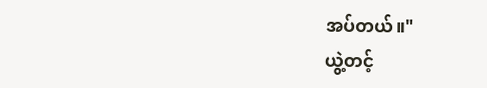အပ်တယ်။"
ယွဲ့တင့်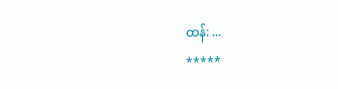ထန်: ...
*****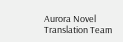Aurora Novel Translation Team